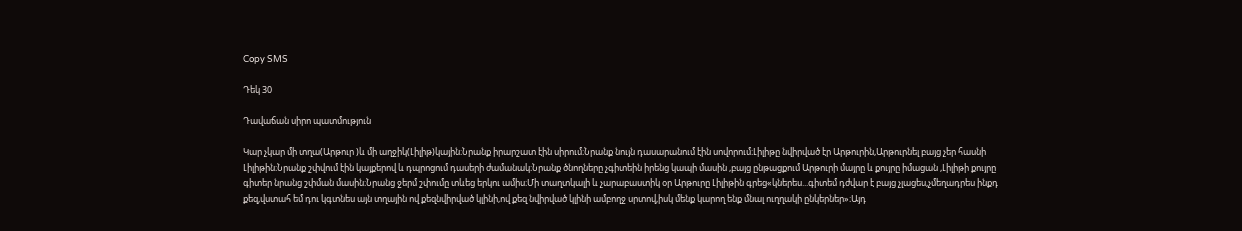Copy SMS

Դեկ 30

Դավաճան սիրո պատմություն

Կար չկար մի տղա(Արթուր )և մի աղջիկ(Լիլիթ)կային։Նրանք իրարշատ էին սիրում։Նրանք նույն դասարանում էին սովորում։Լիլիթը նվիրված էր Արթուրին,Արթուրնել բայց չեր հասնի  Լիլիթին։Նրանք շփվում էին կայքերով և դպրոցում դասերի ժամանակ։Նրանք ծնողները չգիտեին իրենց կապի մասին ,բայց ընթացքում Արթուրի մայրը և քույրը իմացան ,Լիլիթի քույրը գիտեր նրանց շփման մասին։Նրանց ջերմ շփումը տևեց երկու ամիս։Մի տաղտկալի և չարաբաստիկ օր Արթուրը Լիլիթին գրեց«կներես...գիտեմ դժվար է բայց չլացես,չմեղադրես ինքդ քեզ,վստահ եմ դու կգտնես այն տղային ով քեզնվիրված կլինի,ով քեզ նվիրված կլինի ամբողջ սրտով,իսկ մենք կարող ենք մնալ ուղղակի ընկերներ»։Այդ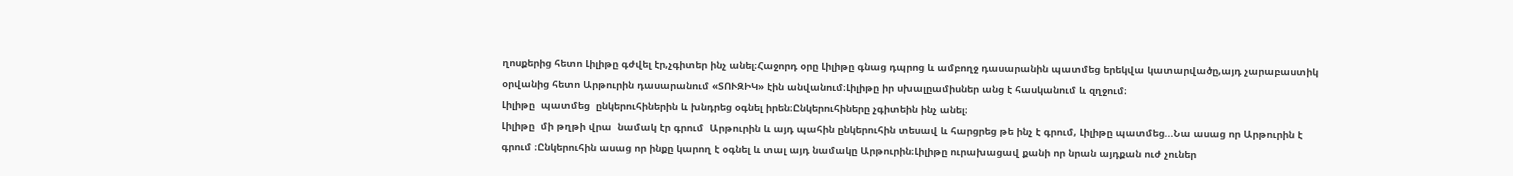ղոսքերից հետո Լիլիթը գժվել էր,չգիտեր ինչ անել։Հաջորդ օրը Լիլիթը գնաց դպրոց և ամբողջ դասարանին պատմեց երեկվա կատարվածը,այդ չարաբաստիկ օրվանից հետո Արթուրին դասարանում «ՏՈՒԶԻԿ» էին անվանում։Լիլիթը իր սխալըամիսներ անց է հասկանում և զղջում։
Լիլիթը  պատմեց  ընկերուհիներին և խնդրեց օգնել իրեն։Ընկերուհիները չգիտեին ինչ անել։
Լիլիթը  մի թղթի վրա  նամակ էր գրում  Արթուրին և այդ պահին ընկերուհին տեսավ և հարցրեց թե ինչ է գրում, Լիլիթը պատմեց...Նա ասաց որ Արթուրին է գրում ։Ընկերուհին ասաց որ ինքը կարող է օգնել և տալ այդ նամակը Արթուրին։Լիլիթը ուրախացավ քանի որ նրան այդքան ուժ չուներ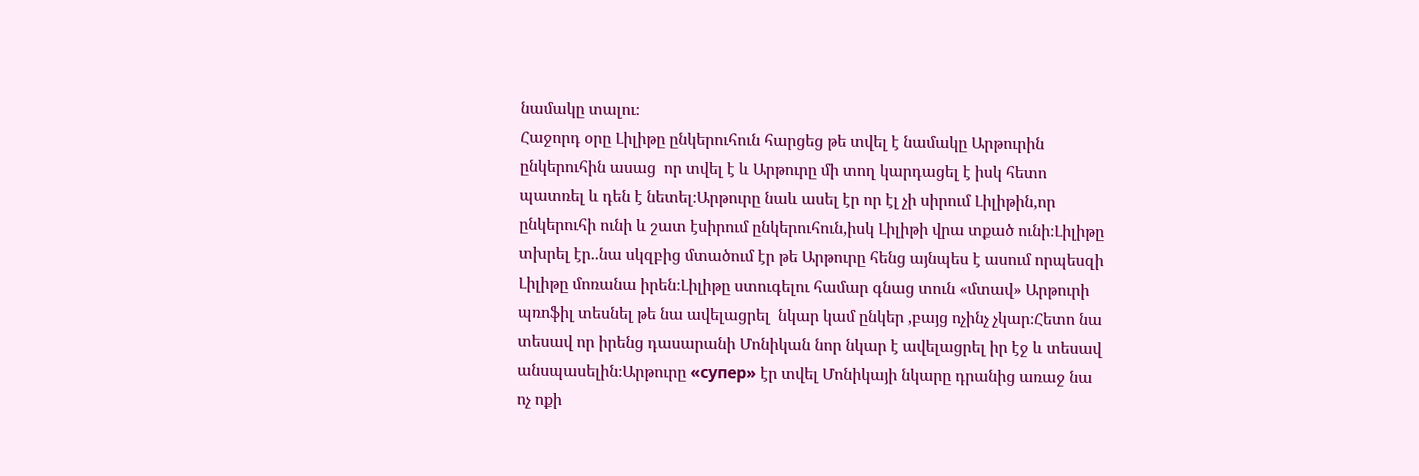նամակը տալու։
Հաջորդ օրը Լիլիթը ընկերուհուն հարցեց թե տվել է նամակը Արթուրին ընկերուհին ասաց  որ տվել է և Արթուրը մի տող կարդացել է իսկ հետո պատռել և դեն է նետել։Արթուրը նաև ասել էր որ էլ չի սիրում Լիլիթին,որ ընկերուհի ունի և շատ էսիրում ընկերուհուն,իսկ Լիլիթի վրա տքած ունի։Լիլիթը տխրել էր..նա սկզբից մտածում էր թե Արթուրը հենց այնպես է ասում որպեսզի Լիլիթը մոռանա իրեն։Լիլիթը ստուգելու համար գնաց տուն «մտավ» Արթուրի պռոֆիլ տեսնել թե նա ավելացրել  նկար կամ ընկեր ,բայց ոչինչ չկար։Հետո նա տեսավ որ իրենց դասարանի Մոնիկան նոր նկար է ավելացրել իր էջ և տեսավ անսպասելին։Արթուրը «супер» էր տվել Մոնիկայի նկարը դրանից առաջ նա ոչ ոքի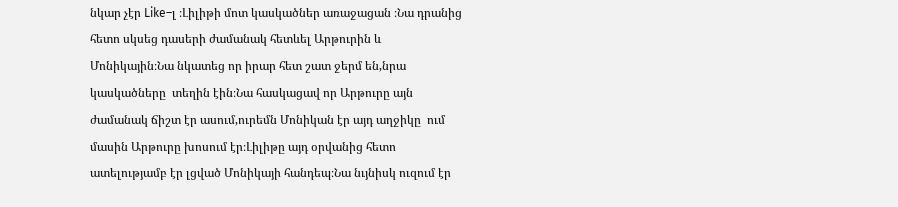նկար չէր Like–լ ։Լիլիթի մոտ կասկածներ առաջացան ։Նա դրանից հետո սկսեց դասերի ժամանակ հետևել Արթուրին և Մոնիկային։Նա նկատեց որ իրար հետ շատ ջերմ են,նրա կասկածները  տեղին էին։Նա հասկացավ որ Արթուրը այն ժամանակ ճիշտ էր ասում,ուրեմն Մոնիկան էր այդ աղջիկը  ում մասին Արթուրը խոսում էր։Լիլիթը այդ օրվանից հետո ատելությամբ էր լցված Մոնիկայի հանդեպ։Նա նւյնիսկ ուզում էր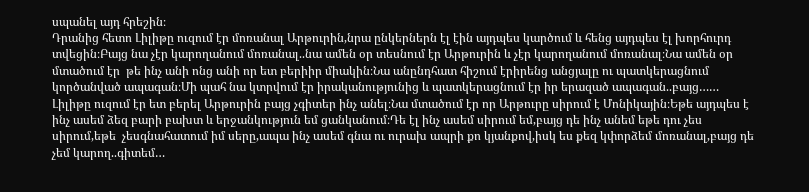սպանել այդ հրեշին։
Դրանից հետո Լիլիթը ուզում էր մոռանալ Արթուրին,նրա ընկերներն էլ էին այդպես կարծում և հենց այդպես էլ խորհուրդ տվեցին։Բայց նա չէր կարողանում մոռանալ..նա ամեն օր տեսնում էր Արթուրին և չէր կարողանում մոռանալ։Նա ամեն օր մտածում էր  թե ինչ անի ոնց անի որ ետ բերիիր միակին։Նա անընդհատ հիշում էրիրենց անցյալը ու պատկերացնում  կործանված ապագան։Մի պահ նա կտրվում էր իրականությունից և պատկերացնում էր իր երազած ապագան..բայց……
Լիլիթը ուզում էր ետ բերել Արթուրին բայց չգիտեր ինչ անել։Նա մտածում էր որ Արթուրը սիրում է Մոնիկային։Եթե այդպես է ինչ ասեմ ձեզ բարի բախտ և երջանկություն եմ ցանկանում։Դե էլ ինչ ասեմ սիրում եմ,բայց դե ինչ անեմ եթե դու չես սիրում,եթե  չեսգնահատում իմ սերը,ապա ինչ ասեմ գնա ու ուրախ ապրի քո կյանքով,իսկ ես քեզ կփորձեմ մոռանալ,բայց դե չեմ կարող..գիտեմ…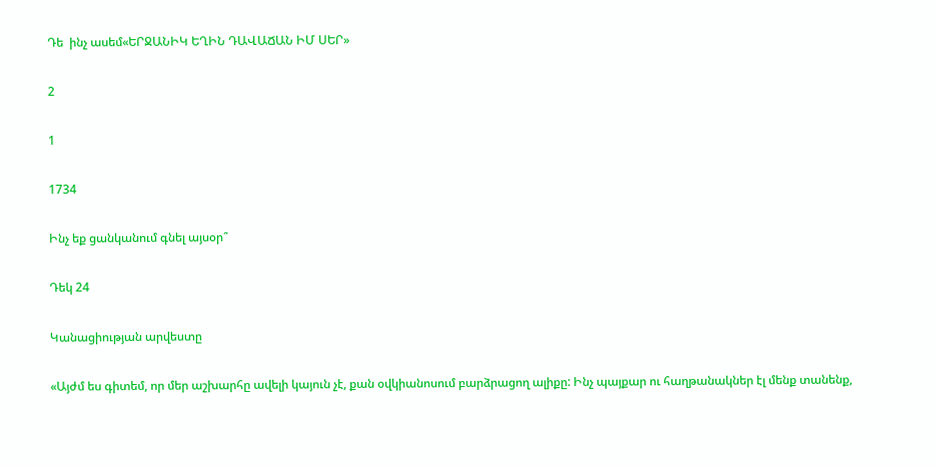Դե  ինչ ասեմ«ԵՐՋԱՆԻԿ ԵՂԻՆ ԴԱՎԱՃԱՆ ԻՄ ՍԵՐ»

2

1

1734

Ինչ եք ցանկանում գնել այսօր՞

Դեկ 24

Կանացիության արվեստը

«Այժմ ես գիտեմ, որ մեր աշխարհը ավելի կայուն չէ, քան օվկիանոսում բարձրացող ալիքը: Ինչ պայքար ու հաղթանակներ էլ մենք տանենք,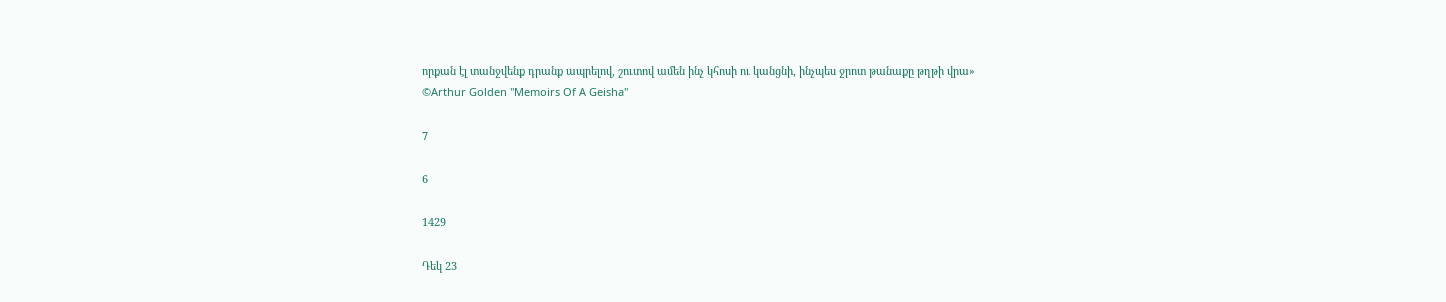որքան էլ տանջվենք դրանք ապրելով, շուտով ամեն ինչ կհոսի ու կանցնի, ինչպես ջրոտ թանաքը թղթի վրա»
©Arthur Golden "Memoirs Of A Geisha"

7

6

1429

Դեկ 23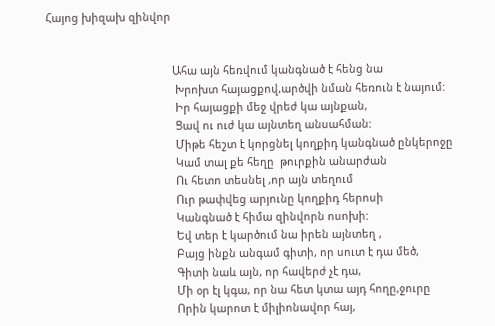Հայոց խիզախ զինվոր


                                          Ահա այն հեռվում կանգնած է հենց նա
                                           Խրոխտ հայացքով,արծվի նման հեռուն է նայում:
                                           Իր հայացքի մեջ վրեժ կա այնքան,
                                           Ցավ ու ուժ կա այնտեղ անսահման:
                                           Միթե հեշտ է կորցնել կողքիդ կանգնած ընկերոջը
                                           Կամ տալ քե հեղը  թուրքին անարժան
                                           Ու հետո տեսնել ,որ այն տեղում
                                           Ուր թափվեց արյունը կողքիդ հերոսի
                                           Կանգնած է հիմա զինվորն ոսոխի:
                                           Եվ տեր է կարծում նա իրեն այնտեղ ,
                                           Բայց ինքն անգամ գիտի, որ սուտ է դա մեծ,
                                           Գիտի նաև այն, որ հավերժ չէ դա,
                                           Մի օր էլ կգա, որ նա հետ կտա այդ հողը,ջուրը
                                           Որին կարոտ է միլիոնավոր հայ,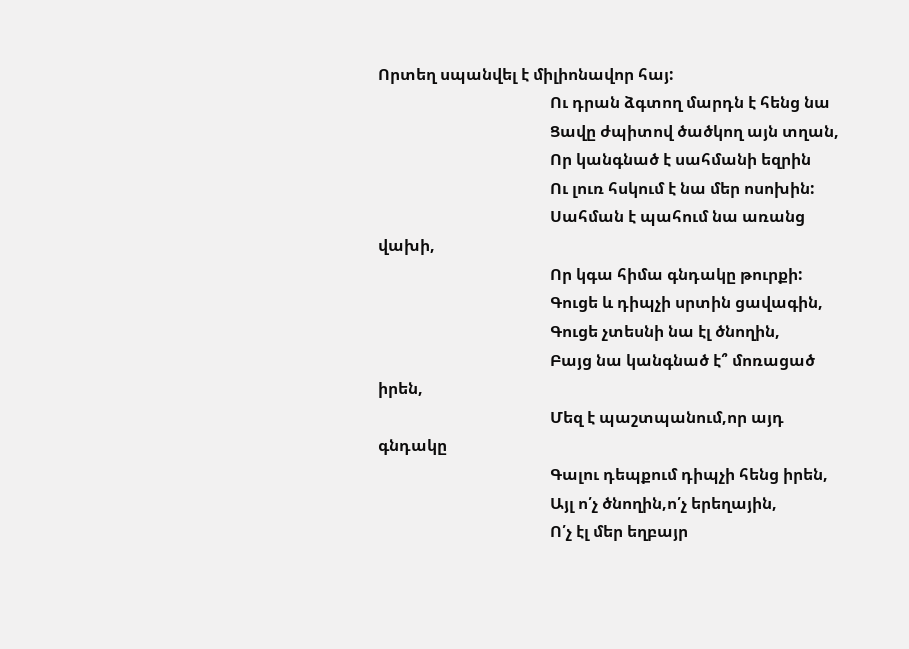Որտեղ սպանվել է միլիոնավոր հայ:
                                           Ու դրան ձգտող մարդն է հենց նա
                                           Ցավը ժպիտով ծածկող այն տղան,
                                           Որ կանգնած է սահմանի եզրին
                                           Ու լուռ հսկում է նա մեր ոսոխին:
                                           Սահման է պահում նա առանց վախի,
                                           Որ կգա հիմա գնդակը թուրքի:
                                           Գուցե և դիպչի սրտին ցավագին,
                                           Գուցե չտեսնի նա էլ ծնողին,
                                           Բայց նա կանգնած է՞ մոռացած իրեն,
                                           Մեզ է պաշտպանում,որ այդ գնդակը
                                           Գալու դեպքում դիպչի հենց իրեն,
                                           Այլ ո՛չ ծնողին,ո՛չ երեղային,
                                           Ո՛չ էլ մեր եղբայր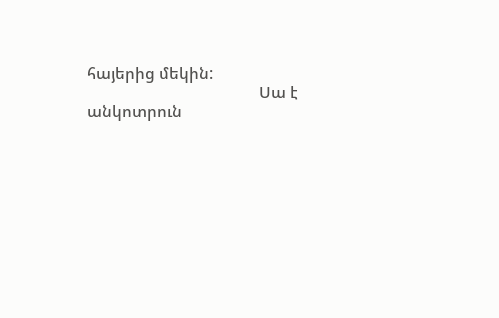հայերից մեկին:
                                           Սա է անկոտրուն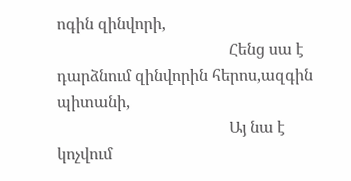ոգին զինվորի,
                                           Հենց սա է դարձնում զինվորին հերոս,ազգին պիտանի,
                                           Այ նա է կոչվում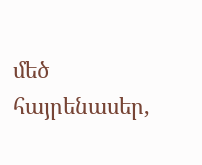մեծ հայրենասեր,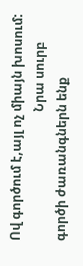Ով գործում է,այլ ոչ միայն խոսում:
                                           Նրա սուրբ գործի ժառանգներն ենք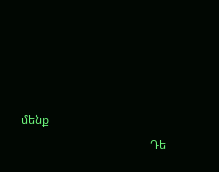մենք
                                           Դե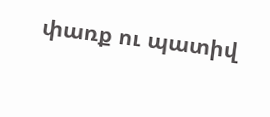փառք ու պատիվ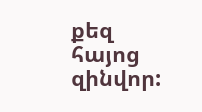քեզ հայոց զինվոր: